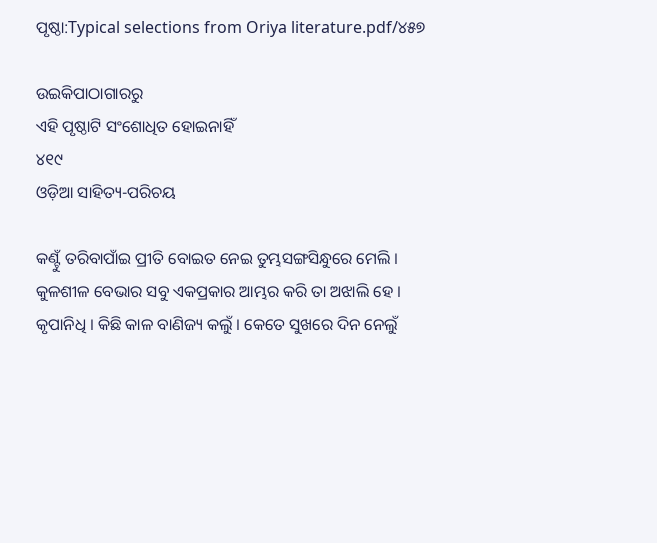ପୃଷ୍ଠା:Typical selections from Oriya literature.pdf/୪୫୭

ଉଇକିପାଠାଗାର‌ରୁ
ଏହି ପୃଷ୍ଠାଟି ସଂଶୋଧିତ ହୋଇନାହିଁ
୪୧୯
ଓଡ଼ିଆ ସାହିତ୍ୟ-ପରିଚୟ

କଣ୍ଟୁଁ ତରିବାପାଁଇ ପ୍ରୀତି ବୋଇତ ନେଇ ତୁମ୍ଭସଙ୍ଗସିନ୍ଧୁରେ ମେଲି ।
କୁଳଶୀଳ ବେଭାର ସବୁ ଏକପ୍ରକାର ଆମ୍ଭର କରି ତା ଅଝାଲି ହେ ।
କୃପାନିଧି । କିଛି କାଳ ବାଣିଜ୍ୟ କଲୁଁ । କେତେ ସୁଖରେ ଦିନ ନେଲୁଁ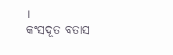।
କଂସଦୂତ ବତାସ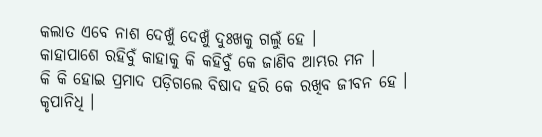କଲାତ ଏବେ ନାଶ ଦେଖୁଁ ଦେଖୁଁ ଦୁଃଖକୁ ଗଲୁଁ ହେ ।
କାହାପାଶେ ରହିବୁଁ କାହାକୁ କି କ‌ହିବୁଁ କେ ଜାଣିବ ଆମ୍ଭର ମନ ।
କି କି ହୋଇ ପ୍ରମାଦ ପଡ଼ିଗଲେ ବିଷାଦ ହରି କେ ରଖିବ ଜୀବନ ହେ ।
କୃପାନିଧି ।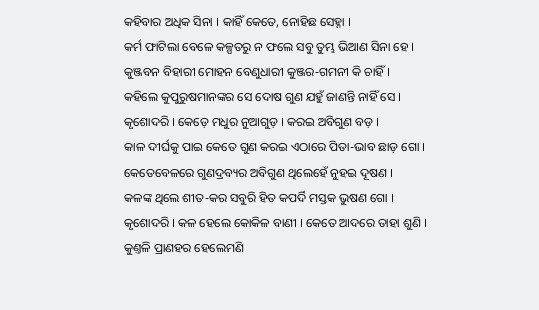କ‌ହିବାର ଅଧିକ ସିନା । କାହିଁ କେତେ, ନୋହିଛ ସେହ୍ନା ।
କର୍ମ ଫାଟିଲା ବେଳେ କଳ୍ପତରୁ ନ ଫଲେ ସବୁ ତୁମ୍ଭ ଭିଆଣ ସିନା ହେ ।
କୁଞ୍ଜବନ ବିହାରୀ ମୋହ‌ନ ବେଣୁଧାରୀ କୁଞ୍ଜର-ଗମନୀ କି ଚାହିଁ ।
କ‌ହିଲେ କୁପୁରୁଷମାନଙ୍କର ସେ ଦୋଷ ଗୁଣ ଯ‌ହୁଁ ଜାଣନ୍ତି ନାହିଁ ସେ ।
କୃଶୋଦରି । କେଡ଼େ ମଧୁର ନୁଆଗୁଡ଼ । କରଇ ଅବିଗୁଣ ବଡ଼ ।
କାଳ ଦୀର୍ଘକୁ ପାଇ କେତେ ଗୁଣ କରଇ ଏଠାରେ ପିତା-ଭାବ ଛାଡ଼ ଗୋ ।
କେତେବେଳରେ ଗୁଣଦ୍ରବ୍ୟର ଅବିଗୁଣ ଥିଲେହେଁ ନୁହଇ ଦୂଷଣ ।
କଳଙ୍କ ଥିଲେ ଶୀତ-କର ସବୁରି ହିତ କପର୍ଦି ମସ୍ତକ ଭୁଷଣ ଗୋ ।
କୃଶୋଦରି । କଳ ହେଲେ କୋକିଳ ବାଣୀ । କେତେ ଆଦରେ ତାହା ଶୁଣି ।
କୁଣ୍ତଳି ପ୍ରାଣହର ହେଲେମଣି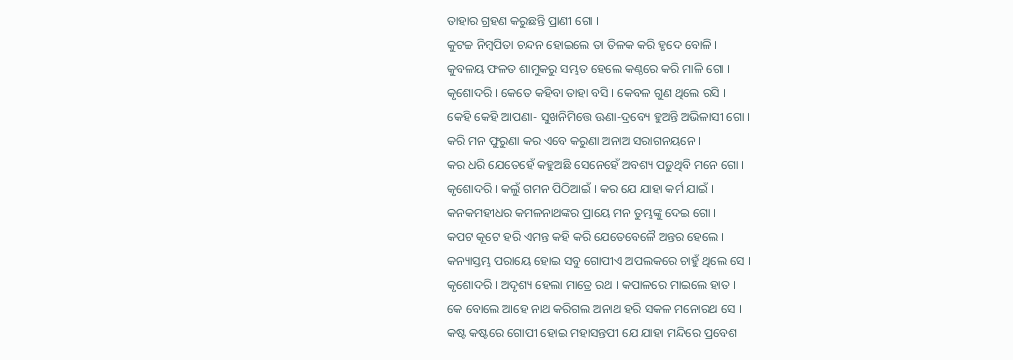ତାହାର ଗ୍ରହଣ କରୁଛନ୍ତି ପ୍ରାଣୀ ଗୋ ।
କୁଟଚ୍ଚ ନିମ୍ବପିତା ଚନ୍ଦନ ହୋଇଲେ ତା ତିଳକ କରି ହୃଦେ ବୋଳି ।
କୁବଳୟ ଫଳତ ଶାମୁକରୁ ସମ୍ଭତ ହେଲେ କଣ୍ଠରେ କରି ମାଳି ଗୋ ।
କୃଶୋଦରି । କେତେ କ‌ହିବା ତାହା ବସି । କେବଳ ଗୁଣ ଥିଲେ ରସି ।
କେହି କେହି ଆପଣା- ସୁଖନିମିତ୍ତେ ଊଣା-ଦ୍ରବ୍ୟେ ହୁଅନ୍ତି ଅଭିଳାସୀ ଗୋ ।
କରି ମନ ଫୁରୁଣା କର ଏବେ କରୁଣା ଅନାଅ ସରାଗନୟନେ ।
କର ଧରି ଯେତେହେଁ କ‌ହୁଅଛି ସେନେହେଁ ଅବଶ୍ୟ ପଡ଼ୁଥିବି ମ‌ନେ ଗୋ ।
କୃଶୋଦରି । କଲୁଁ ଗମ‌ନ ପିଠିଆଇଁ । କର ଯେ ଯାହା କର୍ମ ଯାଇଁ ।
କନ‌କମ‌ହୀଧର କମଳନାଥଙ୍କର ପ୍ରାୟେ ମନ ତୁମ୍ଭଙ୍କୁ ଦେଇ ଗୋ ।
କପଟ କୂଟେ ହରି ଏମନ୍ତ କ‌ହି କରି ଯେତେବେଳୈ ଅନ୍ତର ହେଲେ ।
କନ୍ୟାସ୍ତମ୍ଭ ପରାୟେ ହୋଇ ସବୁ ଗୋପୀଏ ଅପଲକରେ ଚାହୁଁ ଥିଲେ ସେ ।
କୃଶୋଦରି । ଅଦୃଶ୍ୟ ହେଲା ମାତ୍ରେ ରଥ । କପାଳରେ ମାଇଲେ ହାତ ।
କେ ବୋଲେ ଆହେ ନାଥ କରିଗଲ ଅନାଥ ହରି ସକଳ ମନୋରଥ ସେ ।
କଷ୍ଟ କଷ୍ଟରେ ଗୋପୀ ହୋଇ ମହାସନ୍ତପୀ ଯେ ଯାହା ମନ୍ଦିରେ ପ୍ରବେଶ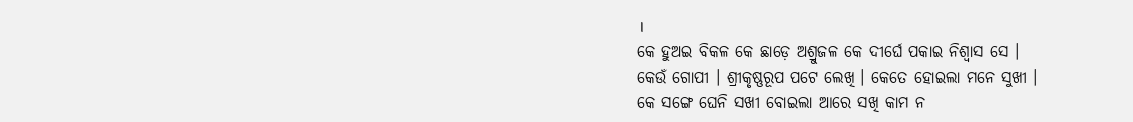।
କେ ହୁଅଇ ବିକଳ କେ ଛାଡ଼େ ଅଶ୍ରୁଜଳ କେ ଦୀର୍ଘେ ପକାଇ ନିଶ୍ୱାସ ସେ ।
କେଉଁ ଗୋପୀ । ଶ୍ରୀକୃଷ୍ଣରୂପ ପଟେ ଲେଖି । କେତେ ହୋଇଲା ମନେ ସୁଖୀ ।
କେ ସଙ୍ଗେ ଘେନି ସଖୀ ବୋଇଲା ଆରେ ସଖି କାମ ନ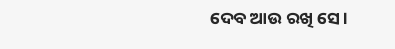ଦେବ ଆଉ ରଖି ସେ ।